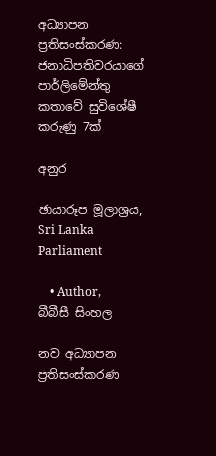අධ්‍යාපන ප්‍රතිසංස්කරණ: ජනාධිපතිවරයාගේ පාර්ලිමේන්තු කතාවේ සුවිශේෂී කරුණු 7ක්

අනුර

ඡායාරූප මූලාශ්‍රය, Sri Lanka Parliament

    • Author, බීබීසී සිංහල

නව අධ්‍යාපන ප්‍රතිසංස්කරණ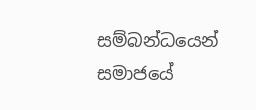සම්බන්ධයෙන් සමාජයේ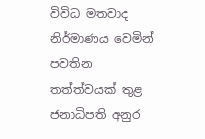විවිධ මතවාද නිර්මාණය වෙමින් පවතින තත්ත්වයක් තුළ ජනාධිපති අනුර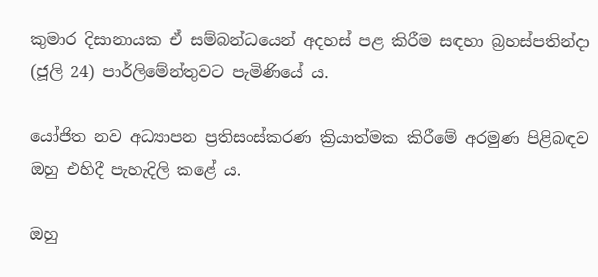කුමාර දිසානායක ඒ සම්බන්ධයෙන් අදහස් පළ කිරීම සඳහා බ්‍රහස්පතින්දා (ජූලි 24) පාර්ලිමේන්තුවට පැමිණියේ ය.

යෝජිත නව අධ්‍යාපන ප්‍රතිසංස්කරණ ක්‍රියාත්මක කිරීමේ අරමුණ පිළිබඳව ඔහු එහිදී පැහැදිලි කළේ ය.

ඔහු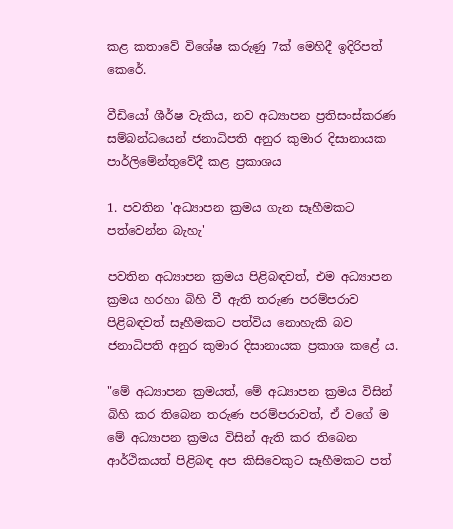කළ කතාවේ විශේෂ කරුණු 7ක් මෙහිදී ඉදිරිපත් කෙරේ.

වීඩියෝ ශීර්ෂ වැකිය, නව අධ්‍යාපන ප්‍රතිසංස්කරණ සම්බන්ධයෙන් ජනාධිපති අනුර කුමාර දිසානායක පාර්ලිමේන්තුවේදී කළ ප්‍රකාශය

1. පවතින 'අධ්‍යාපන ක්‍රමය ගැන සෑහීමකට පත්වෙන්න බැහැ'

පවතින අධ්‍යාපන ක්‍රමය පිළිබඳවත්, එම අධ්‍යාපන ක්‍රමය හරහා බිහි වී ඇති තරුණ පරම්පරාව පිළිබඳවත් සෑහීමකට පත්විය නොහැකි බව ජනාධිපති අනුර කුමාර දිසානායක ප්‍රකාශ කළේ ය.

"මේ අධ්‍යාපන ක්‍රමයත්, මේ අධ්‍යාපන ක්‍රමය විසින් බිහි කර තිබෙන තරුණ පරම්පරාවත්, ඒ වගේ ම මේ අධ්‍යාපන ක්‍රමය විසින් ඇති කර තිබෙන ආර්ථිකයත් පිළිබඳ අප කිසිවෙකුට සෑහීමකට පත්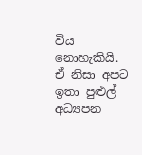විය නොහැකියි. ඒ නිසා අපට ඉතා පුළුල් අධ්‍යපන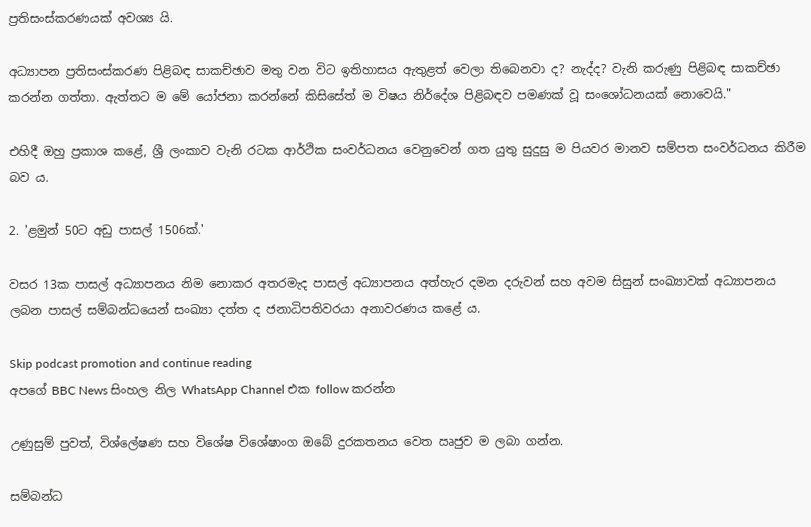ප්‍රතිසංස්කරණයක් අවශ්‍ය යි.

අධ්‍යාපන ප්‍රතිසංස්කරණ පිළිබඳ සාකච්ඡාව මතු වන විට ඉතිහාසය ඇතුළත් වෙලා තිබෙනවා ද? නැද්ද? වැනි කරුණු පිළිබඳ සාකච්ඡා කරන්න ගත්තා. ඇත්තට ම මේ යෝජනා කරන්නේ කිසිසේත් ම විෂය නිර්දේශ පිළිබඳව පමණක් වූ සංශෝධනයක් නොවෙයි."

එහිදී ඔහු ප්‍රකාශ කළේ, ශ්‍රී ලංකාව වැනි රටක ආර්ථික සංවර්ධනය වෙනුවෙන් ගත යුතු සුදුසු ම පියවර මානව සම්පත සංවර්ධනය කිරීම බව ය.

2. 'ළමුන් 50ට අඩු පාසල් 1506ක්.'

වසර 13ක පාසල් අධ්‍යාපනය නිම නොකර අතරමැද පාසල් අධ්‍යාපනය අත්හැර දමන දරුවන් සහ අවම සිසුන් සංඛ්‍යාවක් අධ්‍යාපනය ලබන පාසල් සම්බන්ධයෙන් සංඛ්‍යා දත්ත ද ජනාධිපතිවරයා අනාවරණය කළේ ය.

Skip podcast promotion and continue reading
අපගේ BBC News සිංහල නිල WhatsApp Channel එක follow කරන්න

උණුසුම් පුවත්, විශ්ලේෂණ සහ විශේෂ විශේෂාංග ඔබේ දුරකතනය වෙත ඍජුව ම ලබා ගන්න.

සම්බන්ධ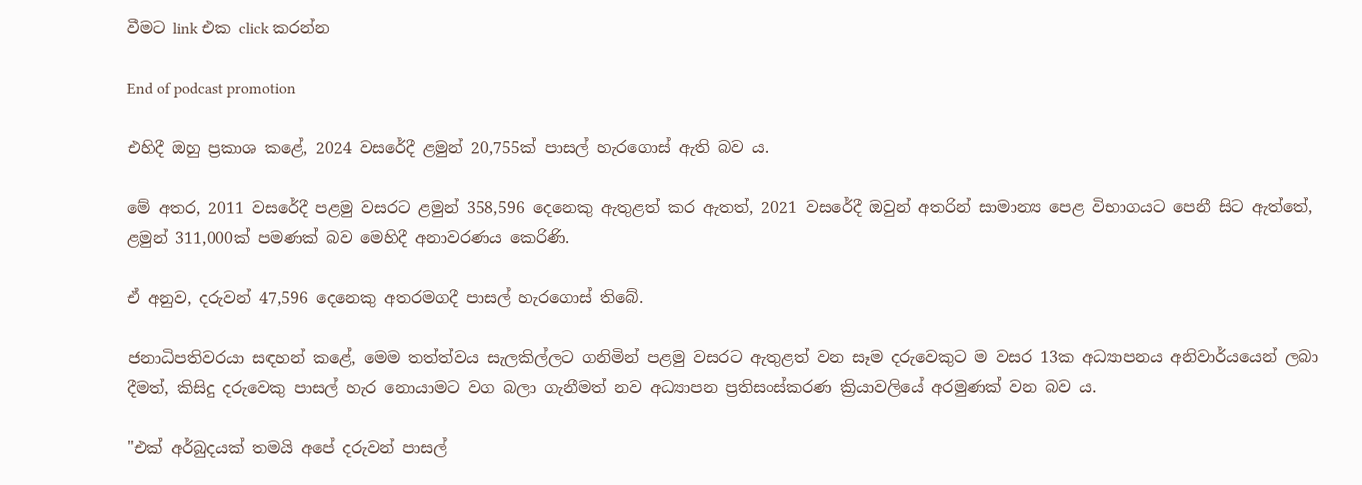වීමට link එක click කරන්න

End of podcast promotion

එහිදී ඔහු ප්‍රකාශ කළේ, 2024 වසරේදී ළමුන් 20,755ක් පාසල් හැරගොස් ඇති බව ය.

මේ අතර, 2011 වසරේදී පළමු වසරට ළමුන් 358,596 දෙනෙකු ඇතුළත් කර ඇතත්, 2021 වසරේදී ඔවුන් අතරින් සාමාන්‍ය පෙළ විභාගයට පෙනී සිට ඇත්තේ, ළමුන් 311,000ක් පමණක් බව මෙහිදී අනාවරණය කෙරිණි.

ඒ අනුව, දරුවන් 47,596 දෙනෙකු අතරමගදී පාසල් හැරගොස් තිබේ.

ජනාධිපතිවරයා සඳහන් කළේ, මෙම තත්ත්වය සැලකිල්ලට ගනිමින් පළමු වසරට ඇතුළත් වන සෑම දරුවෙකුට ම වසර 13ක අධ්‍යාපනය අනිවාර්යයෙන් ලබා දීමත්, කිසිදු දරුවෙකු පාසල් හැර නොයාමට වග බලා ගැනීමත් නව අධ්‍යාපන ප්‍රතිසංස්කරණ ක්‍රියාවලියේ අරමුණක් වන බව ය.

"එක් අර්බුදයක් තමයි අපේ දරුවන් පාසල්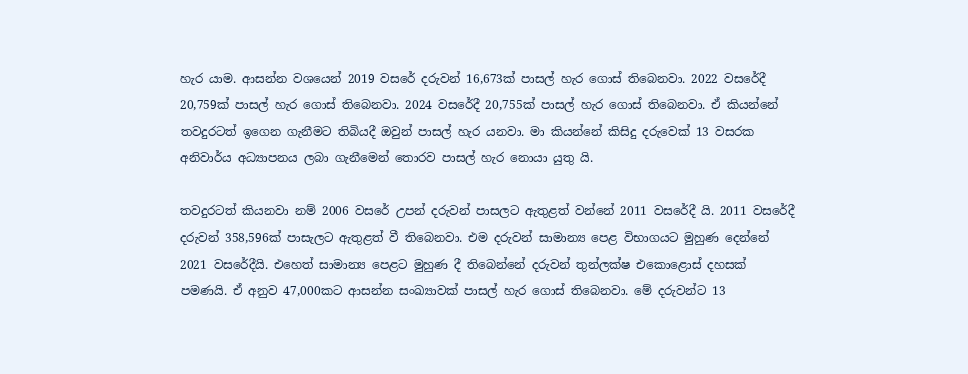හැර යාම. ආසන්න වශයෙන් 2019 වසරේ දරුවන් 16,673ක් පාසල් හැර ගොස් තිබෙනවා. 2022 වසරේදී 20,759ක් පාසල් හැර ගොස් තිබෙනවා. 2024 වසරේදී 20,755ක් පාසල් හැර ගොස් තිබෙනවා. ඒ කියන්නේ තවදුරටත් ඉගෙන ගැනීමට තිබියදී ඔවුන් පාසල් හැර යනවා. මා කියන්නේ කිසිදු දරුවෙක් 13 වසරක අනිවාර්ය අධ්‍යාපනය ලබා ගැනීමෙන් තොරව පාසල් හැර නොයා යුතු යි.

තවදුරටත් කියනවා නම් 2006 වසරේ උපන් දරුවන් පාසලට ඇතුළත් වන්නේ 2011 වසරේදී යි. 2011 වසරේදී දරුවන් 358,596ක් පාසැලට ඇතුළත් වී තිබෙනවා. එම දරුවන් සාමාන්‍ය පෙළ විභාගයට මුහුණ දෙන්නේ 2021 වසරේදීයි. එහෙත් සාමාන්‍ය පෙළට මුහුණ දී තිබෙන්නේ දරුවන් තුන්ලක්ෂ එකොළොස් දහසක් පමණයි. ඒ අනුව 47,000කට ආසන්න සංඛ්‍යාවක් පාසල් හැර ගොස් තිබෙනවා. මේ දරුවන්ට 13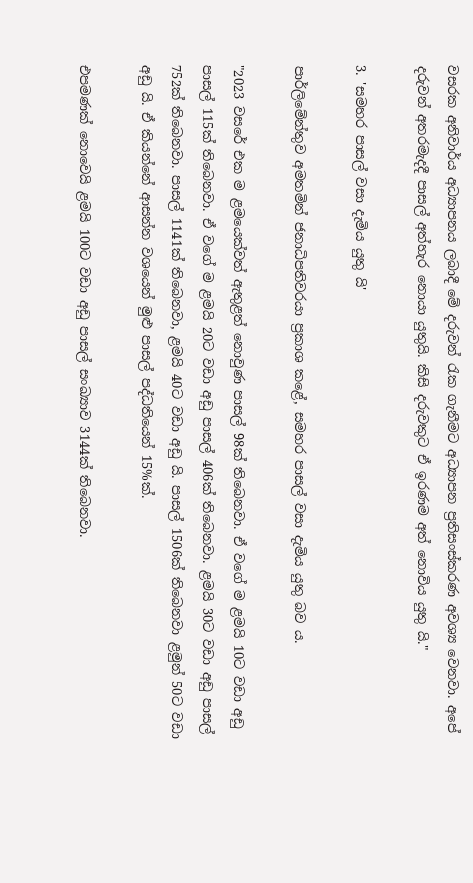වසරක අනිවාර්ය අධ්‍යාපනය ලබාදී මේ දරුවන් රැක ගැනීමට අධ්‍යාපන ප්‍රතිසංස්කරණ අවශ්‍ය වෙනවා. අපේ දරුවන් අතරමැදදී පාසල් අත්හැර නොයා යුතුයි. කිසි දරුවකුට ඒ ඉරණම අත් නොවිය යුතු යි."

3. 'සමහර පාසල් වසා දැමිය යුතු යි'

පාර්ලිමේන්තුව අමතමින් ජනාධිපතිවරයා ප්‍රකාශ කළේ, සමහර පාසල් වසා දැමිය යුතු බව ය.

"2023 වසරේ එක ම ළමයෙක්වත් ඇතුළත් නොවුණ පාසල් 98ක් තිබෙනවා. ඒ වගේ ම ළමයි 10ට වඩා අඩු පාසල් 115ක් තිබෙනවා. ඒ වගේ ම ළමයි 20ට වඩා අඩු පාසල් 406ක් තිබෙනවා. ළමයි 30ට වඩා අඩු පාසල් 752ක් තිබෙනවා. පාසල් 1141ක් තිබෙනවා, ළමයි 40ට වඩා අඩු යි. පාසල් 1506ක් තිබෙනවා ළමුන් 50ට වඩා අඩු යි. ඒ කියන්නේ ආසන්න වශයෙන් මුළු පාසල් පද්ධතියෙන් 15%ක්.

එපමණක් නොවෙයි ළමයි 100ට වඩා අඩු පාසල් සංඛ්‍යාව 3144ක් තිබෙනවා.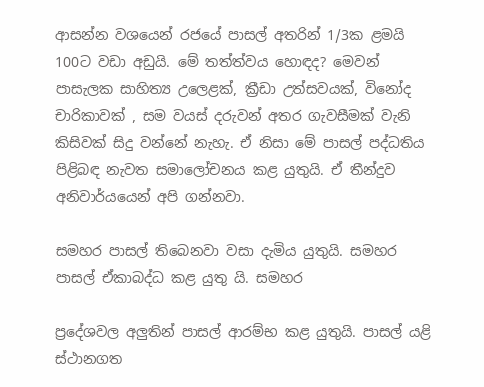ආසන්න වශයෙන් රජයේ පාසල් අතරින් 1/3ක ළමයි 100ට වඩා අඩුයි. මේ තත්ත්වය හොඳද? මෙවන් පාසැලක සාහිත්‍ය උලෙළක්, ක්‍රීඩා උත්සවයක්, විනෝද චාරිකාවක් , සම වයස් දරුවන් අතර ගැවසීමක් වැනි කිසිවක් සිදු වන්නේ නැහැ. ඒ නිසා මේ පාසල් පද්ධතිය පිළිබඳ නැවත සමාලෝචනය කළ යුතුයි. ඒ තීන්දුව අනිවාර්යයෙන් අපි ගන්නවා.

සමහර පාසල් තිබෙනවා වසා දැමිය යුතුයි. සමහර පාසල් ඒකාබද්ධ කළ යුතු යි. සමහර

ප්‍රදේශවල අලුතින් පාසල් ආරම්භ කළ යුතුයි. පාසල් යළි ස්ථානගත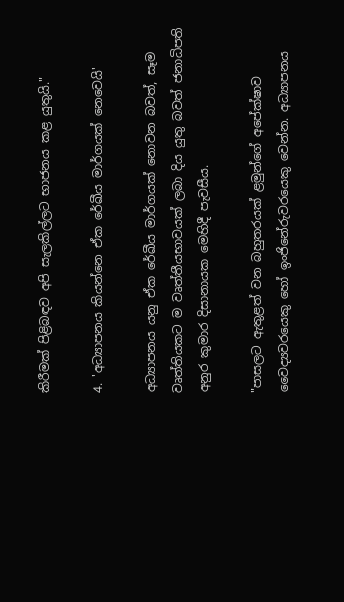කිරීමක් පිළිබඳව අපි සැලකිල්ලට භාජනය කළ යුතුයි."

4. 'අධ්‍යාපනය කියන්නෙ ඒක රේඛීය මාර්ගයක් නෙවෙයි'

අධ්‍යාපනය යනු ඒක රේඛීය මාර්ගයක් නොවන බවත්, සෑම වෘත්තියකට ම වෘත්තීයභාවයක් ලබා දිය යුතු බවත් ජනාධිපති අනුර කුමාර දිසානායක මෙහිදී පැවසීය.

"පාසලට ඇතුළත් වන බහුතරයක් ළමුන්ගේ අපේක්ෂාව වෛද්‍යවරයෙකු හෝ ඉංජිනේරුවරයෙකු වෙන්න. අධ්‍යාපනය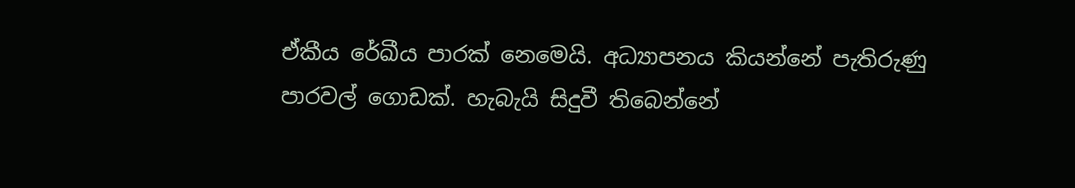ඒකීය රේඛීය පාරක් නෙමෙයි. අධ්‍යාපනය කියන්නේ පැතිරුණු පාරවල් ගොඩක්. හැබැයි සිදුවී තිබෙන්නේ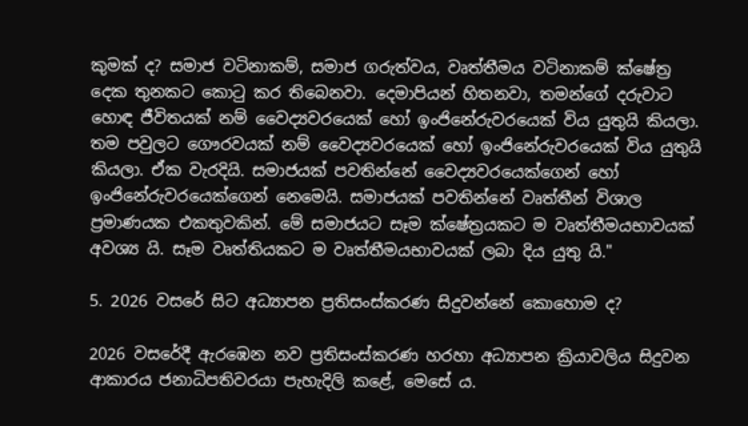කුමක් ද? සමාජ වටිනාකම්, සමාජ ගරුත්වය, වෘත්තීමය වටිනාකම් ක්ෂේත්‍ර දෙක තුනකට කොටු කර තිබෙනවා. දෙමාපියන් හිතනවා, තමන්ගේ දරුවාට හොඳ ජීවිතයක් නම් වෛද්‍යවරයෙක් හෝ ඉංජිනේරුවරයෙක් විය යුතුයි කියලා. තම පවුලට ගෞරවයක් නම් වෛද්‍යවරයෙක් හෝ ඉංජිනේරුවරයෙක් විය යුතුයි කියලා. ඒක වැරදියි. සමාජයක් පවතින්නේ වෛද්‍යවරයෙක්ගෙන් හෝ ඉංජිනේරුවරයෙක්ගෙන් නෙමෙයි. සමාජයක් පවතින්නේ වෘත්තීන් විශාල ප්‍රමාණයක එකතුවකින්. මේ සමාජයට සෑම ක්ෂේත්‍රයකට ම වෘත්තීමයභාවයක් අවශ්‍ය යි. සෑම වෘත්තියකට ම වෘත්තීමයභාවයක් ලබා දිය යුතු යි."

5. 2026 වසරේ සිට අධ්‍යාපන ප්‍රතිසංස්කරණ සිදුවන්නේ කොහොම ද?

2026 වසරේදී ඇරඹෙන නව ප්‍රතිසංස්කරණ හරහා අධ්‍යාපන ක්‍රියාවලිය සිදුවන ආකාරය ජනාධිපතිවරයා පැහැදිලි කළේ, මෙසේ ය.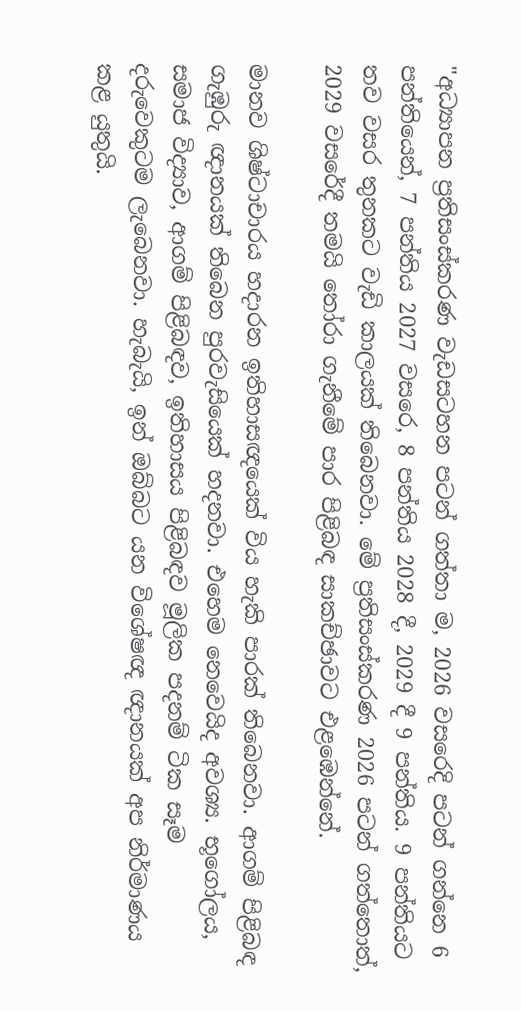"අධ්‍යාපන ප්‍රතිසංස්කරණ වැඩසටහන පටන් ගත්තා ම, 2026 වසරෙදි පටන් ගන්නෙ 6 පන්තියෙන්, 7 පන්තිය 2027 වසරෙ, 8 පන්තිය 2028 දී, 2029 දී 9 පන්තිය. 9 පන්තියට තව වසර තුනකට වැඩි කාලයක් තිබෙනවා. මේ ප්‍රතිසංස්කරණ 2026 පටන් ගත්තොත්, 2029 වසරේදී තමයි තෝරා ගැනීමේ පාර පිළිබඳ සාකච්ඡාවට එළඹෙන්නේ.

මානව ශිෂ්ටාචාරය හදාරන ඉතිහාසඥයෙක් විය හැකි පාරක් තිබෙනවා. ආගම් පිළිබඳ ගැඹුරු ඥානයක් තිබෙන පුරවැසියෙක් හදනවා. එහෙම නෙවෙයිද අවශ්‍ය. භූගෝලය, සමාජ විද්‍යාව, ආගම් පිළිබඳව, ඉතිහාසය පිළිබඳව මූලික පදනම් ටික සෑම දරුවෙකුටම ලැබෙනවා. හැබැයි, ඉන් ඔබ්බට යන විශේෂඥ ඥානයක් අප නිර්මාණය කළ යුතුයි.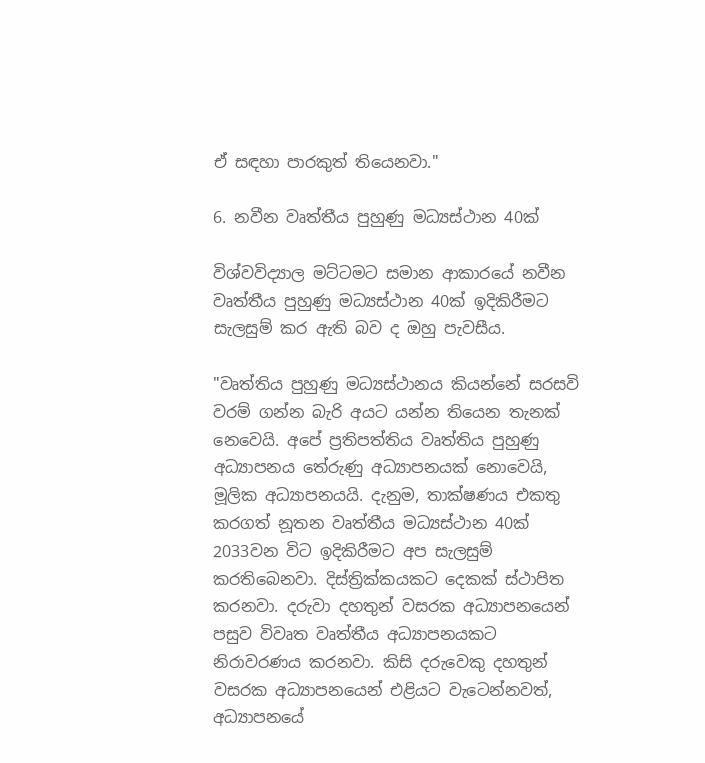ඒ සඳහා පාරකුත් තියෙනවා."

6. නවීන වෘත්තීය පුහුණු මධ්‍යස්ථාන 40ක්

විශ්වවිද්‍යාල මට්ටමට සමාන ආකාරයේ නවීන වෘත්තීය පුහුණු මධ්‍යස්ථාන 40ක් ඉදිකිරීමට සැලසුම් කර ඇති බව ද ඔහු පැවසීය.

"වෘත්තිය පුහුණු මධ්‍යස්ථානය කියන්නේ සරසවි වරම් ගන්න බැරි අයට යන්න තියෙන තැනක් නෙවෙයි. අපේ ප්‍රතිපත්තිය වෘත්තිය පුහුණු අධ්‍යාපනය තේරුණු අධ්‍යාපනයක් නොවෙයි, මූලික අධ්‍යාපනයයි. දැනුම, තාක්ෂණය එකතු කරගත් නූතන වෘත්තීය මධ්‍යස්ථාන 40ක් 2033වන විට ඉදිකිරීමට අප සැලසුම් කරතිබෙනවා. දිස්ත්‍රික්කයකට දෙකක් ස්ථාපිත කරනවා. දරුවා දහතුන් වසරක අධ්‍යාපනයෙන් පසුව විවෘත වෘත්තීය අධ්‍යාපනයකට නිරාවරණය කරනවා. කිසි දරුවෙකු දහතුන් වසරක අධ්‍යාපනයෙන් එළියට වැටෙන්නවත්, අධ්‍යාපනයේ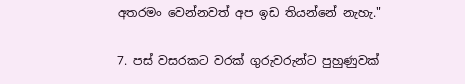අතරමං වෙන්නවත් අප ඉඩ තියන්නේ නැහැ."

7. පස් වසරකට වරක් ගුරුවරුන්ට පුහුණුවක්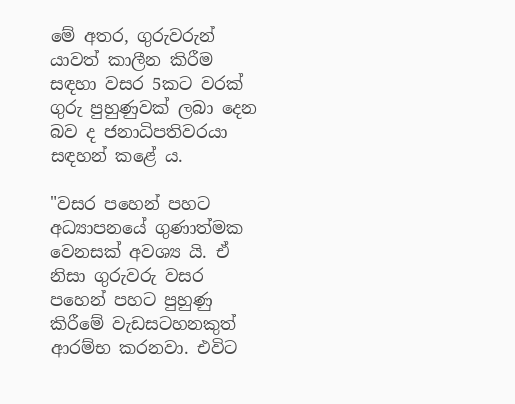මේ අතර, ගුරුවරුන් යාවත් කාලීන කිරීම සඳහා වසර 5කට වරක් ගුරු පුහුණුවක් ලබා දෙන බව ද ජනාධිපතිවරයා සඳහන් කළේ ය.

"වසර පහෙන් පහට අධ්‍යාපනයේ ගුණාත්මක වෙනසක් අවශ්‍ය යි. ඒ නිසා ගුරුවරු වසර පහෙන් පහට පුහුණු කිරීමේ වැඩසටහනකුත් ආරම්භ කරනවා. එවිට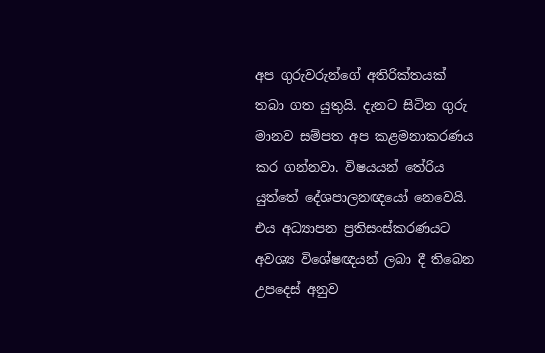අප ගුරුවරුන්ගේ අතිරික්තයක් තබා ගත යුතුයි. දැනට සිටින ගුරු මානව සම්පත අප කළමනාකරණය කර ගන්නවා. විෂයයන් තේරිය යුත්තේ දේශපාලනඥයෝ නෙවෙයි. එය අධ්‍යාපන ප්‍රතිසංස්කරණයට අවශ්‍ය විශේෂඥයන් ලබා දී තිබෙන උපදෙස් අනුව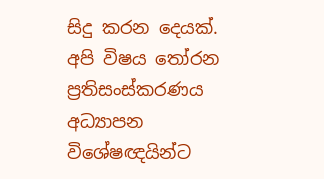සිදු කරන දෙයක්. අපි විෂය තෝරන ප්‍රතිසංස්කරණය අධ්‍යාපන විශේෂඥයින්ට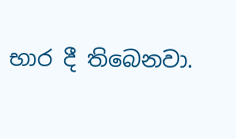භාර දී තිබෙනවා.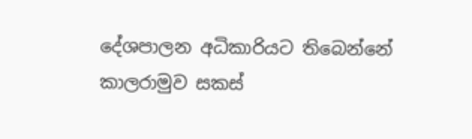දේශපාලන අධිකාරියට තිබෙන්නේ කාලරාමුව සකස්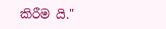කිරීම යි."